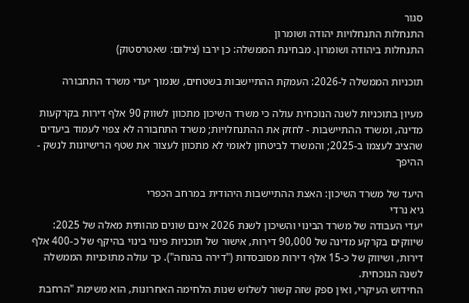סגור
התנחלות התנחלויות יהודה ושומרון
התנחלות ביהודה ושומרון. מבחינת הממשלה: כן ירבו (צילום: שאטרסטוק)

תוכניות הממשלה ל-2026: העמקת ההתיישבות בשטחים, שנמוך יעדי משרד התחבורה

מעיון בתוכניות לשנה הנוכחית עולה כי משרד השיכון מתכוון לשווק 90 אלף דירות בקרקעות מדינה, ומשרד ההתיישבות - לחזק את ההתנחלויות; משרד התחבורה לא צפוי לעמוד ביעדים שהציב לעצמו ב-2025; והמשרד לביטחון לאומי לא מתכוון לעצור את שטף הרישיונות לנשק - ההיפך

היעד של משרד השיכון: האצת ההתיישבות היהודית במרחב הכפרי
גיא נרדי
יעדי העבודה של משרד הבינוי והשיכון לשנת 2026 אינם שונים מהותית מאלה של 2025: שיווקים בקרקע מדינה של 90,000 דירות, אישור של תוכניות פינוי בינוי בהיקף של כ-400 אלף דירות, ושיווק של כ-15 אלף דירות מסובסדות ("דירה בהנחה"). כך עולה מתוכניות הממשלה לשנה הנוכחית.
החידוש העיקרי, ואין ספק שזה קשור לשלוש שנות הלחימה האחרונות, הוא משימת "הרחבת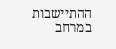ההתיישבות במרחב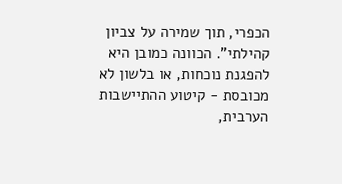הכפרי, תוך שמירה על צביון קהילתי". הכוונה כמובן היא להפגנת נוכחות, או בלשון לא מכובסת - קיטוע ההתיישבות הערבית,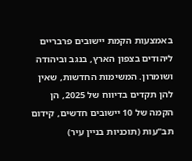באמצעות הקמת יישובים פרבריים ליהודים בצפון הארץ, בנגב וביהודה ושומרון. המשימות החדשות, שאין להן תקדים בדיווח של 2025, הן הקמה של 10 יישובים חדשים, קידום תב"עות (תוכניות בניין עיר)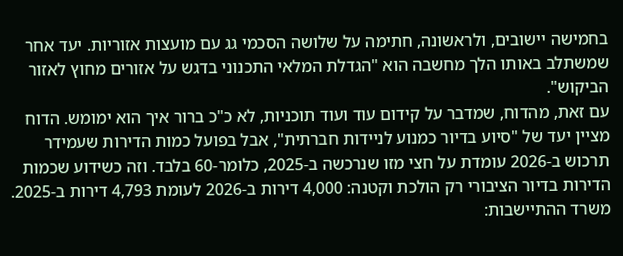בחמישה יישובים, ולראשונה, חתימה על שלושה הסכמי גג עם מועצות אזוריות. יעד אחר שמשתלב באותו הלך מחשבה הוא "הגדלת המלאי התכנוני בדגש על אזורים מחוץ לאזור הביקוש".
עם זאת, מהדוח, שמדבר על קידום עוד ועוד תוכניות, לא כ"כ ברור איך הוא ימומש. הדוח מציין יעד של "סיוע בדיור כמנוע לניידות חברתית", אבל בפועל כמות הדירות שעמידר תרכוש ב-2026 עומדת על חצי מזו שנרכשה ב-2025, כלומר-60 בלבד. וזה כשידוע שכמות הדירות בדיור הציבורי רק הולכת וקטנה: 4,000 דירות ב-2026 לעומת 4,793 דירות ב-2025.
משרד ההתיישבות: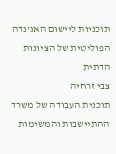תוכניות ליישום האג'נדה הפוליטית של הציונות הדתית
צבי זרחיה
תוכנית העבודה של משרד ההתיישבות והמשימות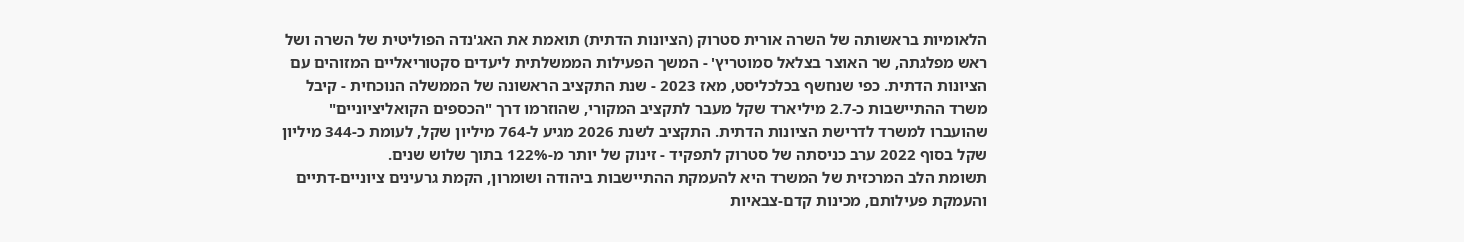הלאומיות בראשותה של השרה אורית סטרוק (הציונות הדתית) תואמת את האג'נדה הפוליטית של השרה ושל ראש מפלגתה, שר האוצר בצלאל סמוטריץ' - המשך הפעילות הממשלתית ליעדים סקטוריאליים המזוהים עם הציונות הדתית. כפי שנחשף בכלכליסט, מאז 2023 - שנת התקציב הראשונה של הממשלה הנוכחית - קיבל משרד ההתיישבות כ-2.7 מיליארד שקל מעבר לתקציב המקורי, שהוזרמו דרך "הכספים הקואליציוניים" שהועברו למשרד לדרישת הציונות הדתית. התקציב לשנת 2026 מגיע ל-764 מיליון שקל, לעומת כ-344 מיליון שקל בסוף 2022 ערב כניסתה של סטרוק לתפקיד - זינוק של יותר מ-122% בתוך שלוש שנים.
תשומת הלב המרכזית של המשרד היא להעמקת ההתיישבות ביהודה ושומרון, הקמת גרעינים ציוניים-דתיים והעמקת פעילותם, מכינות קדם-צבאיות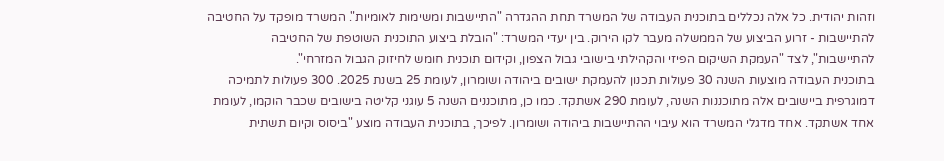וזהות יהודית. כל אלה נכללים בתוכנית העבודה של המשרד תחת ההגדרה "התיישבות ומשימות לאומיות". המשרד מופקד על החטיבה להתיישבות - זרוע הביצוע של הממשלה מעבר לקו הירוק. בין יעדי המשרד: "הובלת ביצוע התוכנית השוטפת של החטיבה להתיישבות", לצד "העמקת השיקום הפיזי והקהילתי בישובי גבול הצפון, וקידום תוכנית חומש לחיזוק הגבול המזרחי".
בתוכנית העבודה מוצעות השנה 30 פעולות תכנון להעמקת ישובים ביהודה ושומרון, לעומת 25 בשנת 2025. 300 פעולות לתמיכה דמוגרפית ביישובים אלה מתוכננות השנה, לעומת 290 אשתקד. כמו כן, מתוכננים השנה 5 עוגני קליטה בישובים שכבר הוקמו, לעומת אחד אשתקד. אחד מדגלי המשרד הוא עיבוי ההתיישבות ביהודה ושומרון. לפיכך, בתוכנית העבודה מוצע "ביסוס וקיום תשתית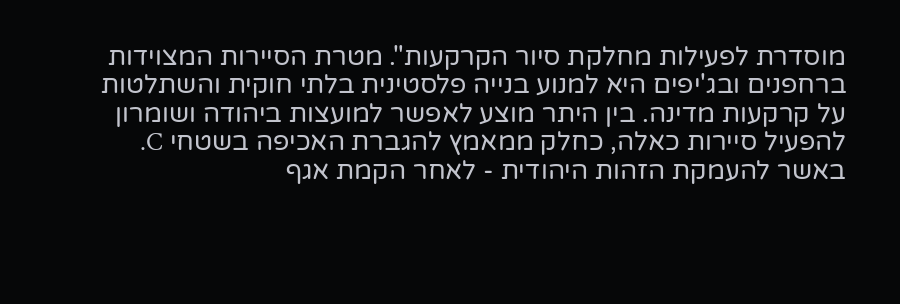מוסדרת לפעילות מחלקת סיור הקרקעות". מטרת הסיירות המצוידות ברחפנים ובג'יפים היא למנוע בנייה פלסטינית בלתי חוקית והשתלטות על קרקעות מדינה. בין היתר מוצע לאפשר למועצות ביהודה ושומרון להפעיל סיירות כאלה, כחלק ממאמץ להגברת האכיפה בשטחי C.
באשר להעמקת הזהות היהודית - לאחר הקמת אגף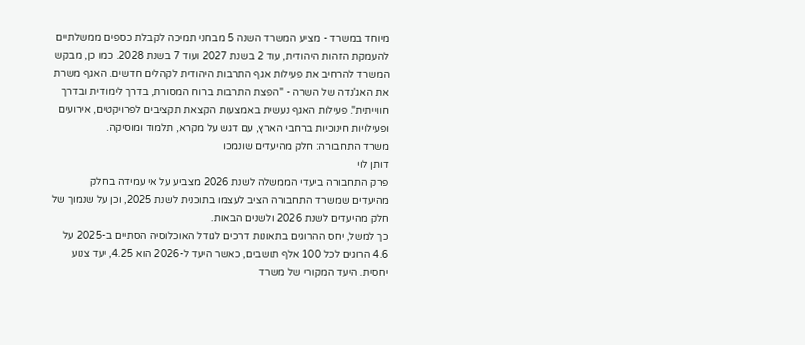מיוחד במשרד - מציע המשרד השנה 5 מבחני תמיכה לקבלת כספים ממשלתיים להעמקת הזהות היהודית, עוד 2 בשנת 2027 ועוד 7 בשנת 2028. כמו כן, מבקש המשרד להרחיב את פעילות אגף התרבות היהודית לקהלים חדשים. האגף משרת את האג'נדה של השרה - "הפצת התרבות ברוח המסורת, בדרך לימודית ובדרך חווייתית". פעילות האגף נעשית באמצעות הקצאת תקציבים לפרויקטים, אירועים ופעילויות חינוכיות ברחבי הארץ, עם דגש על מקרא, תלמוד ומוסיקה.
משרד התחבורה: חלק מהיעדים שונמכו
דותן לוי
פרק התחבורה ביעדי הממשלה לשנת 2026 מצביע על אי עמידה בחלק מהיעדים שמשרד התחבורה הציב לעצמו בתוכנית לשנת 2025, וכן על שנמוך של חלק מהיעדים לשנת 2026 ולשנים הבאות.
כך למשל, יחס ההרוגים בתאונות דרכים לגודל האוכלוסיה הסתיים ב-2025 על 4.6 הרוגים לכל 100 אלף תושבים, כאשר היעד ל-2026 הוא 4.25, יעד צנוע יחסית. היעד המקורי של משרד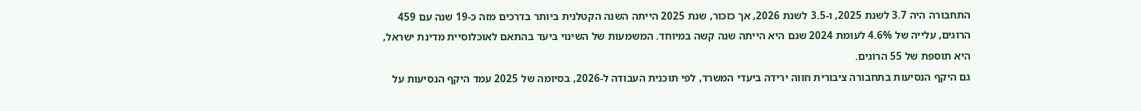התחבורה היה 3.7 לשנת 2025, ו-3.5 לשנת 2026, אך כזכור, שנת 2025 הייתה השנה הקטלנית ביותר בדרכים מזה כ-19 שנה עם 459 הרוגים, עלייה של 4.6% לעומת 2024 שגם היא הייתה שנה קשה במיוחד. המשמעות של השינוי ביעד בהתאם לאוכלוסיית מדינת ישראל, היא תוספת של 55 הרוגים.
גם היקף הנסיעות בתחבורה ציבורית חווה ירידה ביעדי המשרד, לפי תוכנית העבודה ל-2026, בסיומה של 2025 עמד היקף הנסיעות על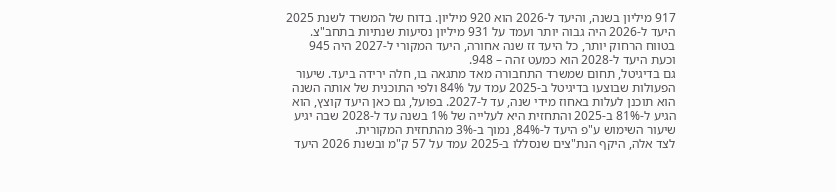917 מיליון בשנה, והיעד ל-2026 הוא 920 מיליון. בדוח של המשרד לשנת 2025 היעד ל-2026 היה גבוה יותר ועמד על 931 מיליון נסיעות שנתיות בתחב"צ. בטווח הרחוק יותר, כל היעד זז שנה אחורה, היעד המקורי ל-2027 היה 945 וכעת היעד ל-2028 הוא כמעט זהה – 948.
גם בדיגיטל, תחום שמשרד התחבורה מאד מתגאה בו, חלה ירידה ביעד. שיעור הפעולות שבוצעו בדיגיטל ב-2025 עמד על 84% ולפי התוכנית של אותה השנה הוא תוכנן לעלות באחוז מידי שנה, עד ל-2027. בפועל, גם כאן היעד קוצץ, הוא הגיע ל-81% ב-2025 והתחזית היא לעלייה של 1% בשנה עד ל-2028 שבה יגיע שיעור השימוש ע"פ היעד ל-84%, נמוך ב-3% מהתחזית המקורית.
לצד אלה, היקף הנת"צים שנסללו ב-2025 עמד על 57 ק"מ ובשנת 2026 היעד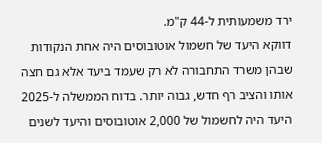ירד משמעותית ל-44 ק"מ.
דווקא היעד של חשמול אוטובוסים היה אחת הנקודות שבהן משרד התחבורה לא רק שעמד ביעד אלא גם חצה אותו והציב רף חדש, גבוה יותר. בדוח הממשלה ל-2025 היעד היה לחשמול של 2,000 אוטובוסים והיעד לשנים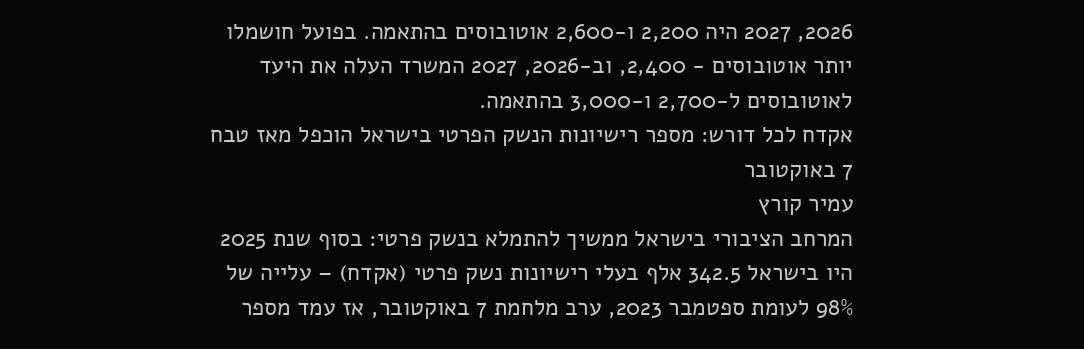2026, 2027 היה 2,200 ו-2,600 אוטובוסים בהתאמה. בפועל חושמלו יותר אוטובוסים - 2,400, וב-2026, 2027 המשרד העלה את היעד לאוטובוסים ל-2,700 ו-3,000 בהתאמה.
אקדח לכל דורש: מספר רישיונות הנשק הפרטי בישראל הוכפל מאז טבח 7 באוקטובר
עמיר קורץ
המרחב הציבורי בישראל ממשיך להתמלא בנשק פרטי: בסוף שנת 2025 היו בישראל 342.5 אלף בעלי רישיונות נשק פרטי (אקדח) – עלייה של 98% לעומת ספטמבר 2023, ערב מלחמת 7 באוקטובר, אז עמד מספר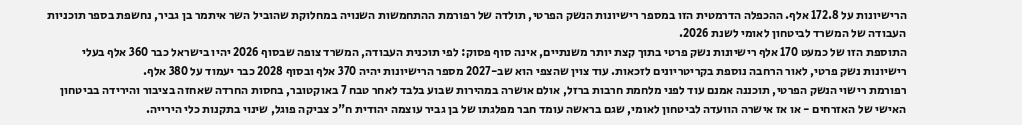הרישיונות על 172.8 אלף. ההכפלה הדרמטית הזו במספר רישיונות הנשק הפרטי, תולדה של רפורמת ההתחמשות השנויה במחלוקת שהוביל השר איתמר בן גביר, נחשפת בספר תוכניות העבודה של המשרד לביטחון לאומי לשנת 2026.
התוספת הזו של כמעט 170 אלף רישיונות נשק פרטי בתוך קצת יותר משנתיים, אינה סוף פסוק: לפי תוכנית העבודה, המשרד צופה שבסוף 2026 יהיו בישראל כבר 360 אלף בעלי רישיונות נשק פרטי, לאור הרחבה נוספת בקריטריונים לזכאות. עוד צוין שהצפי הוא שב-2027 מספר הרישיונות יהיה 370 אלף ובסוף 2028 כבר יעמוד על 380 אלף.
רפורמת רישוי הנשק הפרטי, תוכננה אמנם עוד לפני מלחמת חרבות ברזל, אולם אושרה במהירות שבוע בלבד לאחר טבח 7 באוקטובר, בחסות החרדה שאחזה בציבור והירידה בביטחון האישי של האזרחים - או אז אישרה הוועדה לביטחון לאומי, שגם בראשה עומד חבר מפלגתו של בן גביר עוצמה יהודית ח"כ צביקה פוגל, שינוי בתקנות כלי הירייה.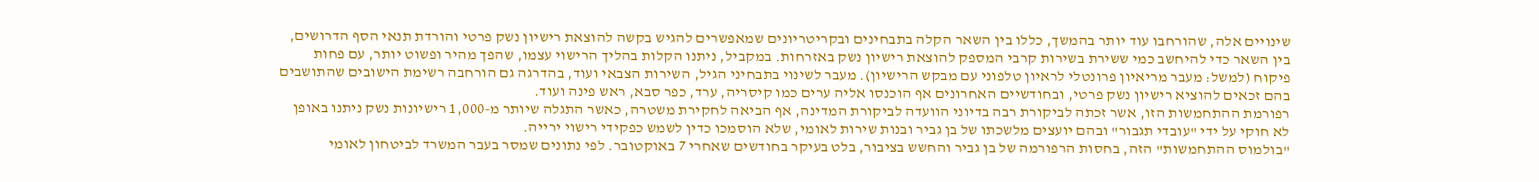שינויים אלה, שהורחבו עוד יותר בהמשך, כללו בין השאר הקלה בתבחינים ובקריטריונים שמאפשרים להגיש בקשה להוצאת רישיון נשק פרטי והורדת תנאי הסף הדרושים, בין השאר כדי להיחשב כמי ששירת בשירות קרבי המספק להוצאת רישיון נשק באזרחות. במקביל, ניתנו הקלות בהליך הרישוי עצמו, שהפך מהיר ופשוט יותר, עם פחות פיקוח (למשל: מעבר מריאיון פרונטלי לראיון טלפוני עם מבקש הרישיון). מעבר לשינוי בתבחיני הגיל, השירות הצבאי ועוד, בהדרגה גם הורחבה רשימת הישובים שהתושבים בהם זכאים להוציא רישיון נשק פרטי, ובחודשיים האחרונים אף הוכנסו אליה ערים כמו קיסריה, ערד, כפר סבא, ראש פינה ועוד.
רפורמת ההתחמשות הזו, אשר זכתה לביקורת רבה בדיוני הוועדה לביקורת המדינה, אף הביאה לחקירת משטרה, כאשר התגלה שיותר מ-1,000 רישיונות נשק ניתנו באופן לא חוקי על ידי "עובדי תגבור" ובהם יועצים מלשכתו של בן גביר ובנות שירות לאומי, שלא הוסמכו כדין לשמש כפקידי רישוי ירייה.
"בולמוס ההתחמשות" הזה, בחסות הרפורמה של בן גביר והחשש בציבור, בלט בעיקר בחודשים שאחרי 7 באוקטובר. לפי נתונים שמסר בעבר המשרד לביטחון לאומי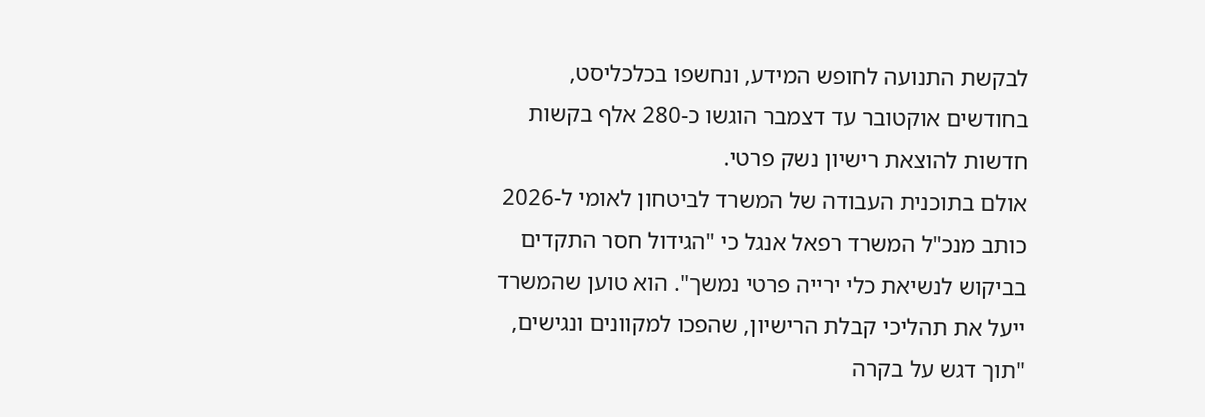לבקשת התנועה לחופש המידע, ונחשפו בכלכליסט, בחודשים אוקטובר עד דצמבר הוגשו כ-280 אלף בקשות חדשות להוצאת רישיון נשק פרטי.
אולם בתוכנית העבודה של המשרד לביטחון לאומי ל-2026 כותב מנכ"ל המשרד רפאל אנגל כי "הגידול חסר התקדים בביקוש לנשיאת כלי ירייה פרטי נמשך". הוא טוען שהמשרד ייעל את תהליכי קבלת הרישיון, שהפכו למקוונים ונגישים, "תוך דגש על בקרה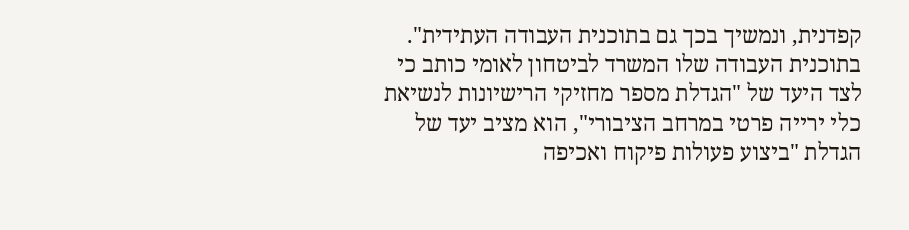קפדנית, ונמשיך בכך גם בתוכנית העבודה העתידית". בתוכנית העבודה שלו המשרד לביטחון לאומי כותב כי לצד היעד של "הגדלת מספר מחזיקי הרישיונות לנשיאת כלי ירייה פרטי במרחב הציבורי", הוא מציב יעד של הגדלת "ביצוע פעולות פיקוח ואכיפה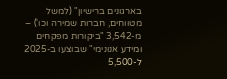בארגונים ברישיון" (למשל מטווחים, חברות שמירה וכו') – מ-3,542 "ביקורות מפקחים ומידע אנונימי" שבוצעו ב-2025 ל-5,500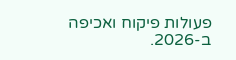פעולות פיקוח ואכיפה ב-2026.